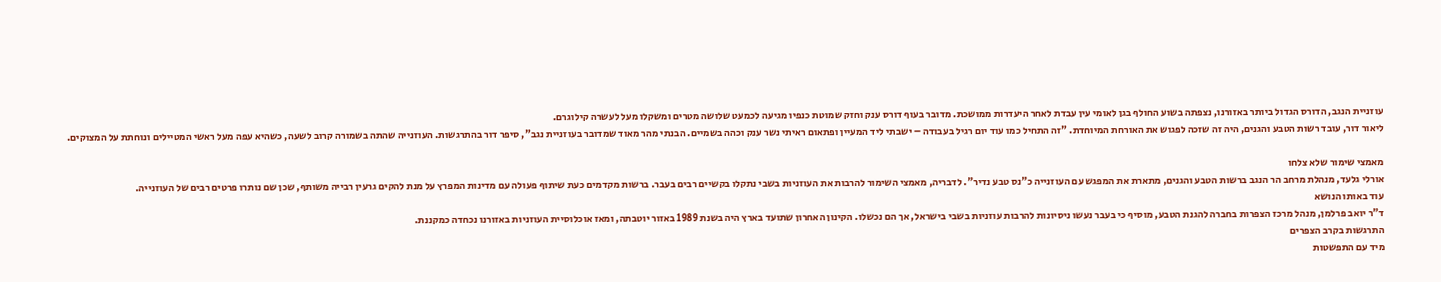עוזניית הנגב, הדורס הגדול ביותר באזורנו, נצפתה בשוע החולף בגן לאומי עין עבדת לאחר היעדרות ממושכת. מדובר בעוף דורס ענק וחזק שמוטת כנפיו מגיעה לכמעט שלושה מטרים ומשקלו מעל לעשרה קילוגרם.
ליאור דור, עובד רשות הטבע והגנים, היה זה שזכה לפגוש את האורחת המיוחדת. "זה התחיל כמו עוד יום רגיל בעבודה – ישבתי ליד המעיין ופתאום ראיתי נשר ענק וכהה בשמיים. הבנתי מהר מאוד שמדובר בעוזניית נגב", סיפר דור בהתרגשות. העוזנייה שהתה בשמורה קרוב לשעה, כשהיא עפה מעל ראשי המטיילים ונוחתת על המצוקים.

מאמצי שימור שלא צלחו
אורלי גלעד, מנהלת מרחב הר הנגב ברשות הטבע והגנים, מתארת את המפגש עם העוזנייה כ"נס טבע נדיר". לדבריה, מאמצי השימור להרבות את העוזניות בשבי נתקלו בקשיים רבים בעבר. ברשות מקדמים כעת שיתוף פעולה עם מדינות המפרץ על מנת להקים גרעין רבייה משותף, שכן שם נותרו פרטים רבים של העוזנייה.
עוד באותו הנושא
ד"ר יואב פרלמן, מנהל מרכז הצפרות בחברה להגנת הטבע, מוסיף כי בעבר נעשו ניסיונות להרבות עוזניות בשבי בישראל, אך הם נכשלו. הקינון האחרון שתועד בארץ היה בשנת 1989 באזור יוטבתה, ומאז אוכלוסיית העוזניות באזורנו נכחדה כמקננת.
התרגשות בקרב הצפרים
מיד עם התפשטות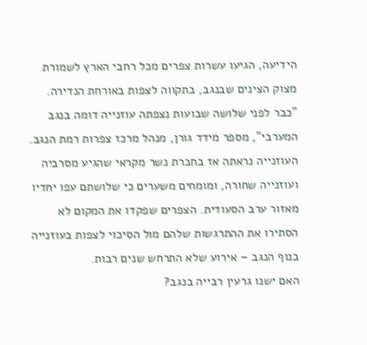הידיעה, הגיעו עשרות צפרים מכל רחבי הארץ לשמורת מצוק הצינים שבנגב, בתקווה לצפות באורחת הנדירה. "כבר לפני שלושה שבועות נצפתה עוזנייה דומה בנגב המערבי", מספר מידד גורן, מנהל מרכז צפרות רמת הנגב.
העוזנייה נראתה אז בחברת נשר מקראי שהגיע מסרביה ועוזנייה שחורה, ומומחים משערים כי שלושתם עפו יחדיו מאזור ערב הסעודית. הצפרים שפקדו את המקום לא הסתירו את ההתרגשות שלהם מול הסיכוי לצפות בעוזנייה בנוף הנגב – אירוע שלא התרחש שנים רבות.
האם ישנו גרעין רבייה בנגב?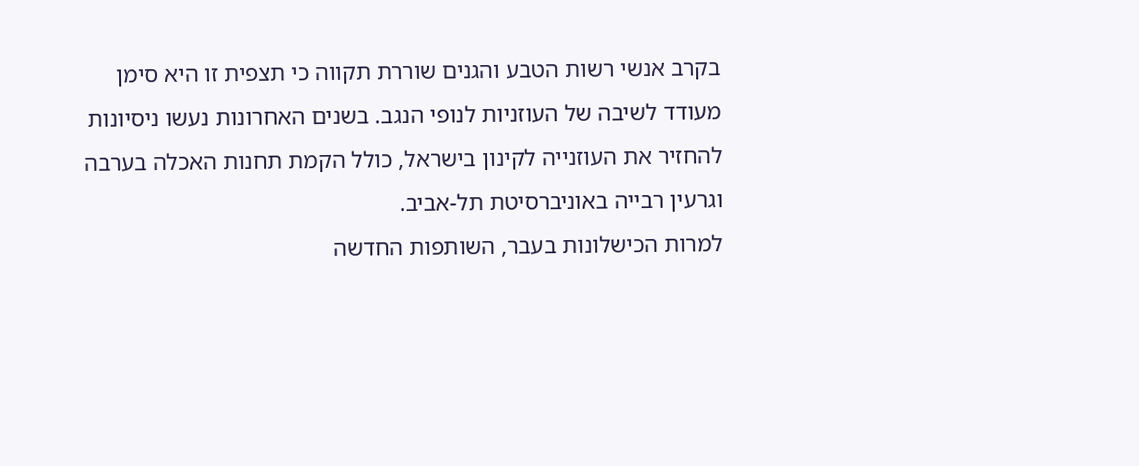בקרב אנשי רשות הטבע והגנים שוררת תקווה כי תצפית זו היא סימן מעודד לשיבה של העוזניות לנופי הנגב. בשנים האחרונות נעשו ניסיונות להחזיר את העוזנייה לקינון בישראל, כולל הקמת תחנות האכלה בערבה וגרעין רבייה באוניברסיטת תל-אביב.
למרות הכישלונות בעבר, השותפות החדשה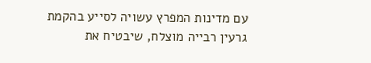עם מדינות המפרץ עשויה לסייע בהקמת גרעין רבייה מוצלח, שיבטיח את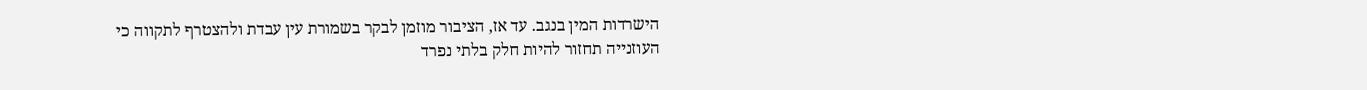הישרדות המין בנגב. עד אז, הציבור מוזמן לבקר בשמורת עין עבדת ולהצטרף לתקווה כי העוזנייה תחזור להיות חלק בלתי נפרד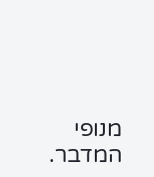מנופי המדבר.